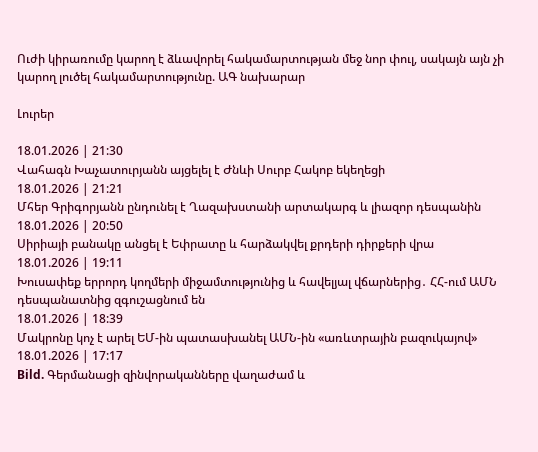Ուժի կիրառումը կարող է ձևավորել հակամարտության մեջ նոր փուլ, սակայն այն չի կարող լուծել հակամարտությունը. ԱԳ նախարար

Լուրեր

18.01.2026 | 21:30
Վահագն Խաչատուրյանն այցելել է Ժնևի Սուրբ Հակոբ եկեղեցի
18.01.2026 | 21:21
Մհեր Գրիգորյանն ընդունել է Ղազախստանի արտակարգ և լիազոր դեսպանին
18.01.2026 | 20:50
Սիրիայի բանակը անցել է Եփրատը և հարձակվել քրդերի դիրքերի վրա
18.01.2026 | 19:11
Խուսափեք երրորդ կողմերի միջամտությունից և հավելյալ վճարներից․ ՀՀ-ում ԱՄՆ դեսպանատնից զգուշացնում են
18.01.2026 | 18:39
Մակրոնը կոչ է արել ԵՄ-ին պատասխանել ԱՄՆ-ին «առևտրային բազուկայով»
18.01.2026 | 17:17
Bild. Գերմանացի զինվորականները վաղաժամ և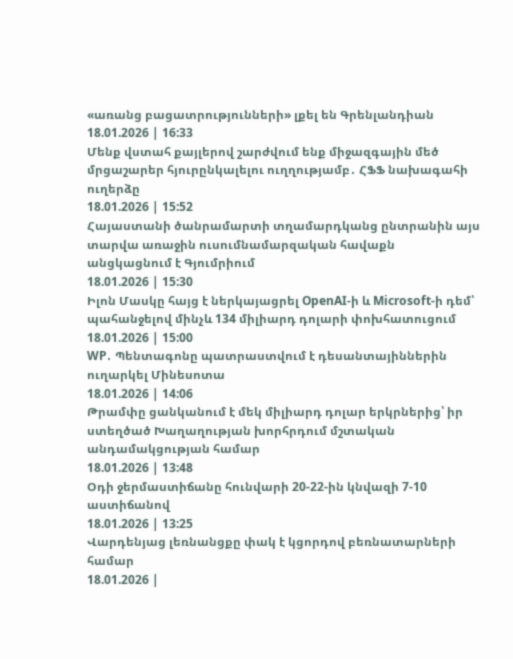«առանց բացատրությունների» լքել են Գրենլանդիան
18.01.2026 | 16:33
Մենք վստահ քայլերով շարժվում ենք միջազգային մեծ մրցաշարեր հյուրընկալելու ուղղությամբ․ ՀՖՖ նախագահի ուղերձը
18.01.2026 | 15:52
Հայաստանի ծանրամարտի տղամարդկանց ընտրանին այս տարվա առաջին ուսումնամարզական հավաքն անցկացնում է Գյումրիում
18.01.2026 | 15:30
Իլոն Մասկը հայց է ներկայացրել OpenAI-ի և Microsoft-ի դեմ՝ պահանջելով մինչև 134 միլիարդ դոլարի փոխհատուցում
18.01.2026 | 15:00
WP․ Պենտագոնը պատրաստվում է դեսանտայիններին ուղարկել Մինեսոտա
18.01.2026 | 14:06
Թրամփը ցանկանում է մեկ միլիարդ դոլար երկրներից՝ իր ստեղծած Խաղաղության խորհրդում մշտական անդամակցության համար
18.01.2026 | 13:48
Օդի ջերմաստիճանը հունվարի 20-22-ին կնվազի 7-10 աստիճանով
18.01.2026 | 13:25
Վարդենյաց լեռնանցքը փակ է կցորդով բեռնատարների համար
18.01.2026 |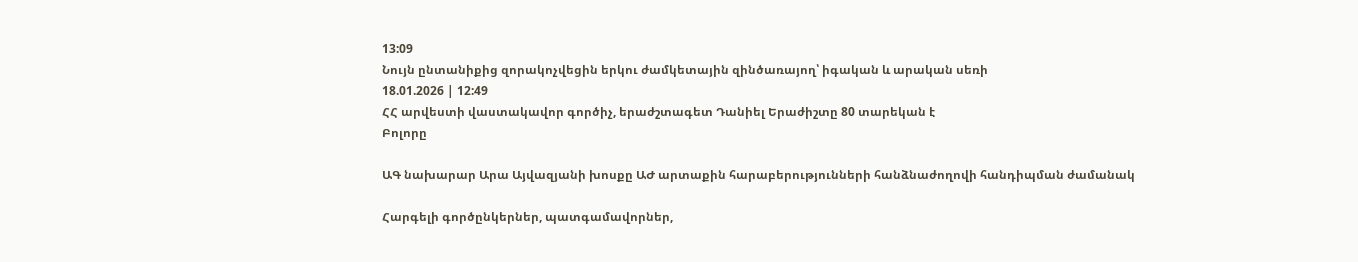13:09
Նույն ընտանիքից զորակոչվեցին երկու ժամկետային զինծառայող՝ իգական և արական սեռի
18.01.2026 | 12:49
ՀՀ արվեստի վաստակավոր գործիչ, երաժշտագետ Դանիել Երաժիշտը 80 տարեկան է
Բոլորը

ԱԳ նախարար Արա Այվազյանի խոսքը ԱԺ արտաքին հարաբերությունների հանձնաժողովի հանդիպման ժամանակ

Հարգելի գործընկերներ, պատգամավորներ,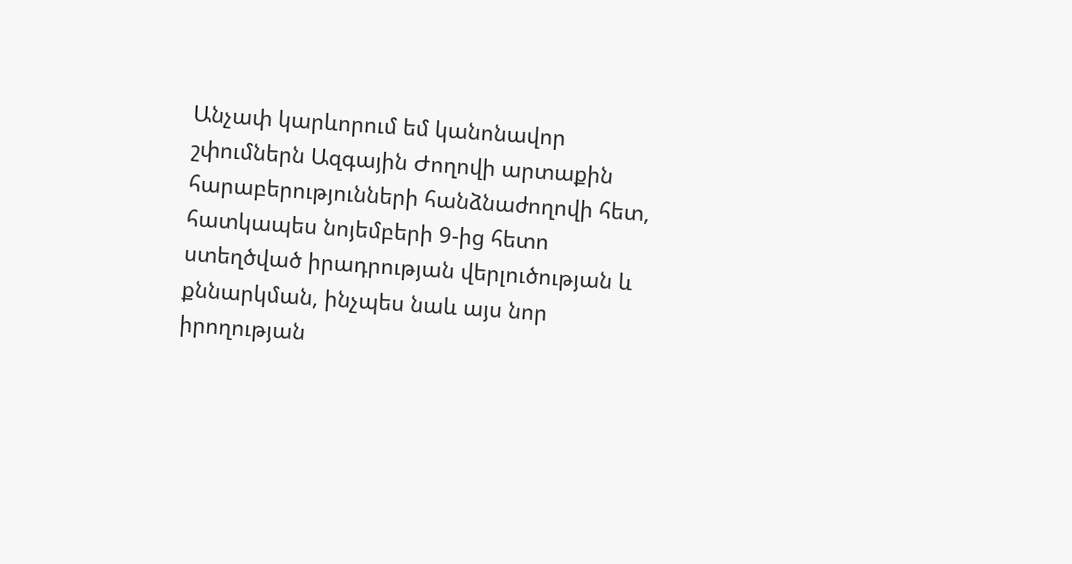Անչափ կարևորում եմ կանոնավոր շփումներն Ազգային Ժողովի արտաքին հարաբերությունների հանձնաժողովի հետ, հատկապես նոյեմբերի 9-ից հետո ստեղծված իրադրության վերլուծության և քննարկման, ինչպես նաև այս նոր իրողության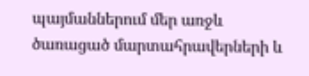պայմաններում մեր առջև ծառացած մարտահրավերների և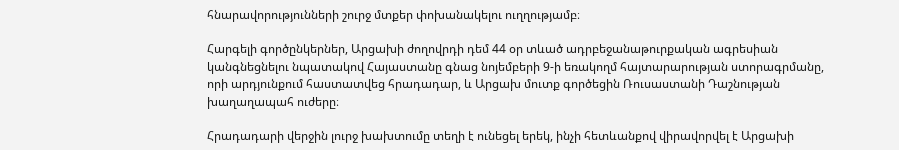հնարավորությունների շուրջ մտքեր փոխանակելու ուղղությամբ։

Հարգելի գործընկերներ, Արցախի ժողովրդի դեմ 44 օր տևած ադրբեջանաթուրքական ագրեսիան կանգնեցնելու նպատակով Հայաստանը գնաց նոյեմբերի 9-ի եռակողմ հայտարարության ստորագրմանը, որի արդյունքում հաստատվեց հրադադար, և Արցախ մուտք գործեցին Ռուսաստանի Դաշնության խաղաղապահ ուժերը։

Հրադադարի վերջին լուրջ խախտումը տեղի է ունեցել երեկ, ինչի հետևանքով վիրավորվել է Արցախի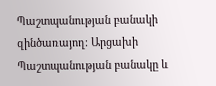Պաշտպանության բանակի զինծառայող։ Արցախի Պաշտպանության բանակը և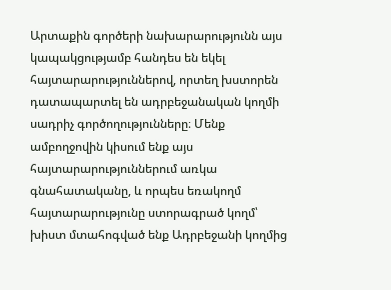Արտաքին գործերի նախարարությունն այս կապակցությամբ հանդես են եկել հայտարարություններով, որտեղ խստորեն դատապարտել են ադրբեջանական կողմի սադրիչ գործողությունները։ Մենք ամբողջովին կիսում ենք այս հայտարարություններում առկա գնահատականը, և որպես եռակողմ հայտարարությունը ստորագրած կողմ՝ խիստ մտահոգված ենք Ադրբեջանի կողմից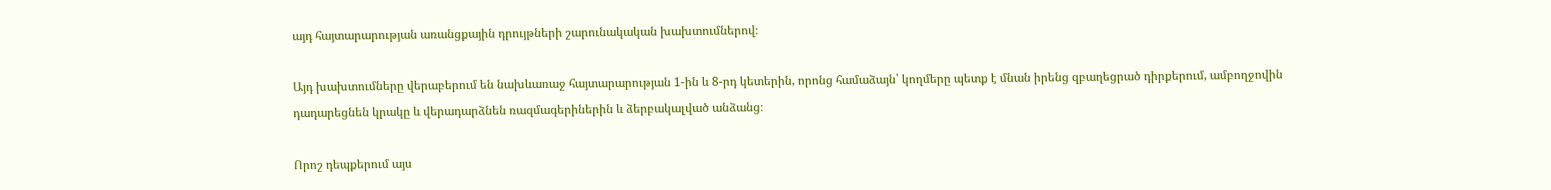այդ հայտարարության առանցքային դրույթների շարունակական խախտումներով։

Այդ խախտումները վերաբերում են նախևառաջ հայտարարության 1-ին և 8-րդ կետերին, որոնց համաձայն՝ կողմերը պետք է մնան իրենց զբաղեցրած դիրքերում, ամբողջովին դադարեցնեն կրակը և վերադարձնեն ռազմագերիներին և ձերբակալված անձանց։

Որոշ դեպքերում այս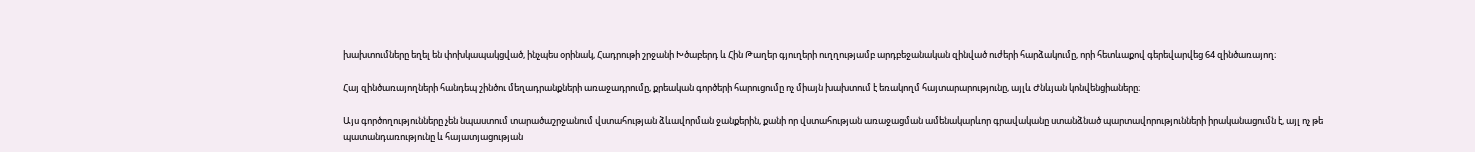խախտումները եղել են փոխկապակցված, ինչպես օրինակ, Հադրութի շրջանի Խծաբերդ և Հին Թաղեր գյուղերի ուղղությամբ արդբեջանական զինված ուժերի հարձակումը, որի հետևաքով գերեվարվեց 64 զինծառայող։

Հայ զինծառայողների հանդեպ շինծու մեղադրանքների առաջադրումը, քրեական գործերի հարուցումը ոչ միայն խախտում է եռակողմ հայտարարությունը, այլև Ժնևյան կոնվենցիաները։

Այս գործողությունները չեն նպաստում տարածաշրջանում վստահության ձևավորման ջանքերին, քանի որ վստահության առաջացման ամենակարևոր գրավականը ստանձնած պարտավորությունների իրականացումն է, այլ ոչ թե պատանդառությունը և հայատյացության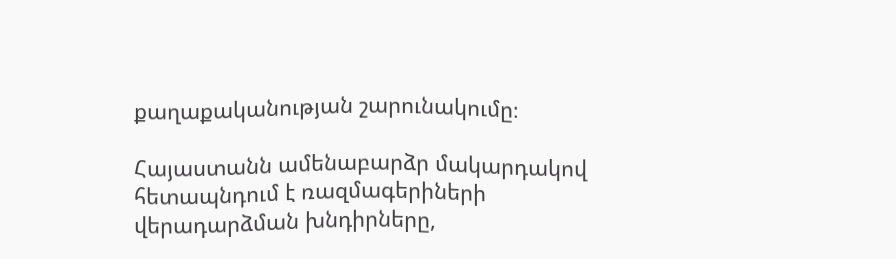քաղաքականության շարունակումը։

Հայաստանն ամենաբարձր մակարդակով հետապնդում է ռազմագերիների վերադարձման խնդիրները,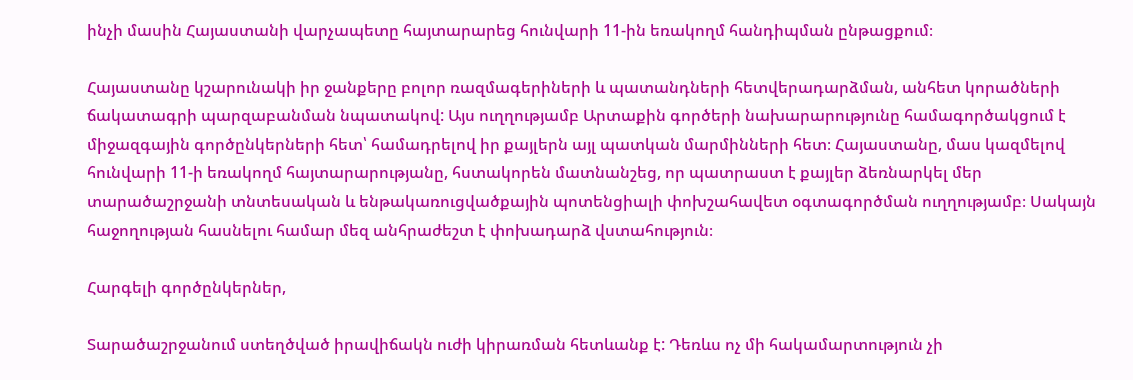ինչի մասին Հայաստանի վարչապետը հայտարարեց հունվարի 11-ին եռակողմ հանդիպման ընթացքում։

Հայաստանը կշարունակի իր ջանքերը բոլոր ռազմագերիների և պատանդների հետվերադարձման, անհետ կորածների ճակատագրի պարզաբանման նպատակով: Այս ուղղությամբ Արտաքին գործերի նախարարությունը համագործակցում է միջազգային գործընկերների հետ՝ համադրելով իր քայլերն այլ պատկան մարմինների հետ։ Հայաստանը, մաս կազմելով հունվարի 11-ի եռակողմ հայտարարությանը, հստակորեն մատնանշեց, որ պատրաստ է քայլեր ձեռնարկել մեր տարածաշրջանի տնտեսական և ենթակառուցվածքային պոտենցիալի փոխշահավետ օգտագործման ուղղությամբ։ Սակայն հաջողության հասնելու համար մեզ անհրաժեշտ է փոխադարձ վստահություն։

Հարգելի գործընկերներ,

Տարածաշրջանում ստեղծված իրավիճակն ուժի կիրառման հետևանք է: Դեռևս ոչ մի հակամարտություն չի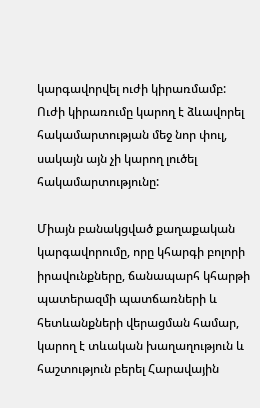կարգավորվել ուժի կիրառմամբ: Ուժի կիրառումը կարող է ձևավորել հակամարտության մեջ նոր փուլ, սակայն այն չի կարող լուծել հակամարտությունը:

Միայն բանակցված քաղաքական կարգավորումը, որը կհարգի բոլորի իրավունքները, ճանապարհ կհարթի պատերազմի պատճառների և հետևանքների վերացման համար, կարող է տևական խաղաղություն և հաշտություն բերել Հարավային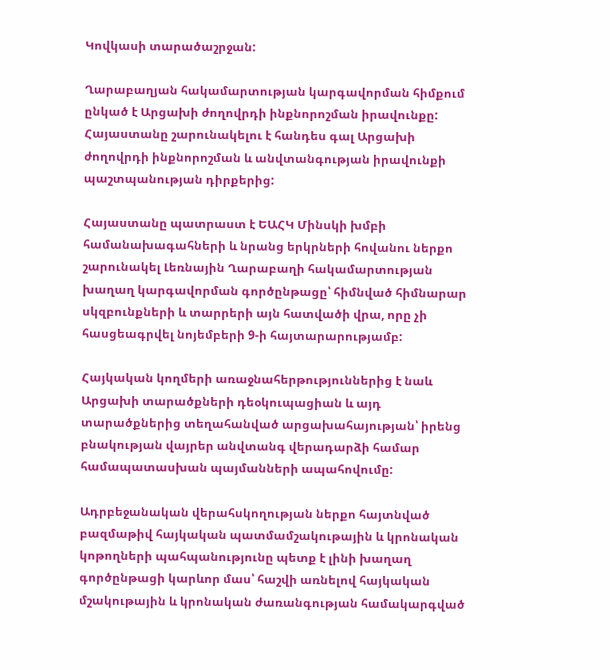Կովկասի տարածաշրջան:

Ղարաբաղյան հակամարտության կարգավորման հիմքում ընկած է Արցախի ժողովրդի ինքնորոշման իրավունքը: Հայաստանը շարունակելու է հանդես գալ Արցախի ժողովրդի ինքնորոշման և անվտանգության իրավունքի պաշտպանության դիրքերից:

Հայաստանը պատրաստ է ԵԱՀԿ Մինսկի խմբի համանախագահների և նրանց երկրների հովանու ներքո շարունակել Լեռնային Ղարաբաղի հակամարտության խաղաղ կարգավորման գործընթացը՝ հիմնված հիմնարար սկզբունքների և տարրերի այն հատվածի վրա, որը չի հասցեագրվել նոյեմբերի 9-ի հայտարարությամբ:

Հայկական կողմերի առաջնահերթություններից է նաև Արցախի տարածքների դեօկուպացիան և այդ տարածքներից տեղահանված արցախահայության՝ իրենց բնակության վայրեր անվտանգ վերադարձի համար համապատասխան պայմանների ապահովումը:

Ադրբեջանական վերահսկողության ներքո հայտնված բազմաթիվ հայկական պատմամշակութային և կրոնական կոթողների պահպանությունը պետք է լինի խաղաղ գործընթացի կարևոր մաս՝ հաշվի առնելով հայկական մշակութային և կրոնական ժառանգության համակարգված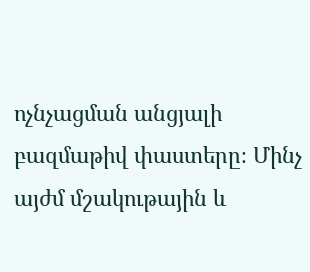ոչնչացման անցյալի բազմաթիվ փաստերը։ Մինչ այժմ մշակութային և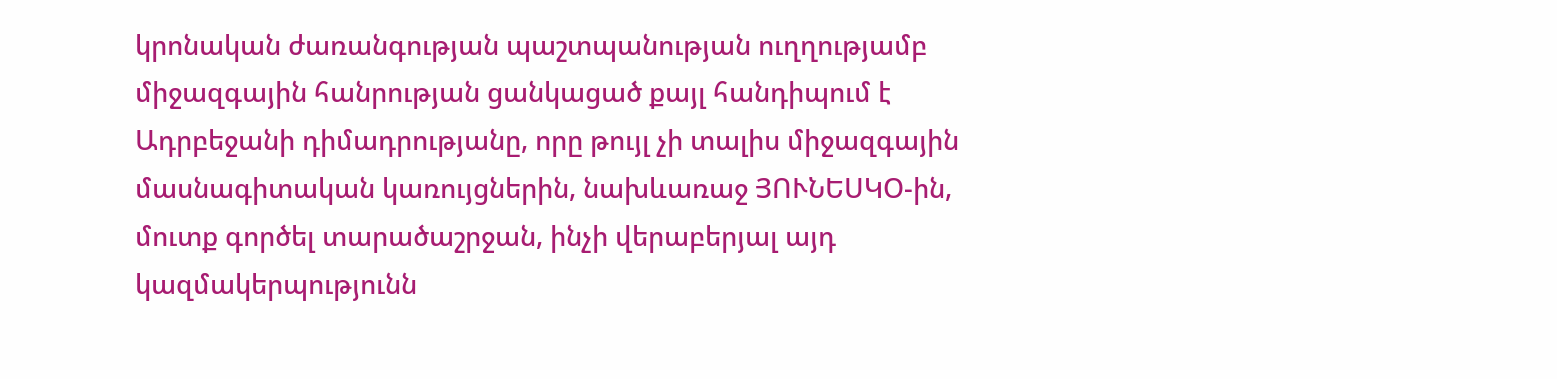կրոնական ժառանգության պաշտպանության ուղղությամբ միջազգային հանրության ցանկացած քայլ հանդիպում է Ադրբեջանի դիմադրությանը, որը թույլ չի տալիս միջազգային մասնագիտական կառույցներին, նախևառաջ ՅՈՒՆԵՍԿՕ-ին, մուտք գործել տարածաշրջան, ինչի վերաբերյալ այդ կազմակերպությունն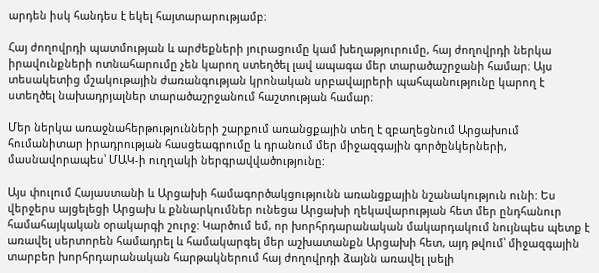արդեն իսկ հանդես է եկել հայտարարությամբ։

Հայ ժողովրդի պատմության և արժեքների յուրացումը կամ խեղաթյուրումը, հայ ժողովրդի ներկա իրավունքների ոտնահարումը չեն կարող ստեղծել լավ ապագա մեր տարածաշրջանի համար։ Այս տեսակետից մշակութային ժառանգության կրոնական սրբավայրերի պահպանությունը կարող է ստեղծել նախադրյալներ տարածաշրջանում հաշտության համար։

Մեր ներկա առաջնահերթությունների շարքում առանցքային տեղ է զբաղեցնում Արցախում հումանիտար իրադրության հասցեագրումը և դրանում մեր միջազգային գործընկերների, մասնավորապես՝ ՄԱԿ-ի ուղղակի ներգրավվածությունը:

Այս փուլում Հայաստանի և Արցախի համագործակցությունն առանցքային նշանակություն ունի: Ես վերջերս այցելեցի Արցախ և քննարկումներ ունեցա Արցախի ղեկավարության հետ մեր ընդհանուր համահայկական օրակարգի շուրջ: Կարծում եմ, որ խորհրդարանական մակարդակում նույնպես պետք է առավել սերտորեն համադրել և համակարգել մեր աշխատանքն Արցախի հետ, այդ թվում՝ միջազգային տարբեր խորհրդարանական հարթակներում հայ ժողովրդի ձայնն առավել լսելի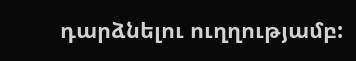դարձնելու ուղղությամբ: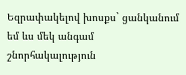Եզրափակելով խոսքս` ցանկանում եմ ևս մեկ անգամ շնորհակալություն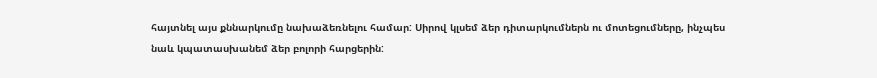հայտնել այս քննարկումը նախաձեռնելու համար: Սիրով կլսեմ ձեր դիտարկումներն ու մոտեցումները, ինչպես նաև կպատասխանեմ ձեր բոլորի հարցերին: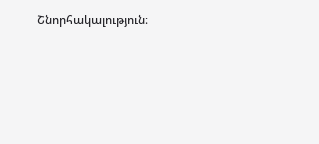Շնորհակալություն։